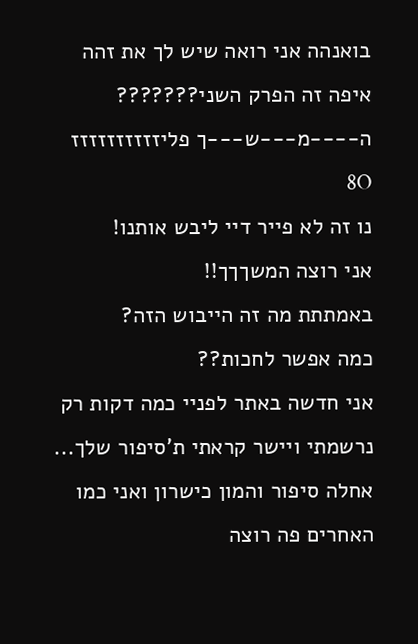בואנהה אני רואה שיש לך את זהה איפה זה הפרק השני???????
ה----מ---ש---ך פליזזזזזזזזזז 8O
נו זה לא פייר דיי ליבש אותנו!
אני רוצה המשךךך!!
באמתתת מה זה הייבוש הזה?
כמה אפשר לחכות??
אני חדשה באתר לפניי כמה דקות רק נרשמתי ויישר קראתי ת'סיפור שלך... אחלה סיפור והמון כישרון ואני כמו האחרים פה רוצה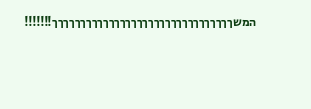המשךךךךךךךךךךךךךךךךךךךךךךךךךךךךךךךך!!!!!!!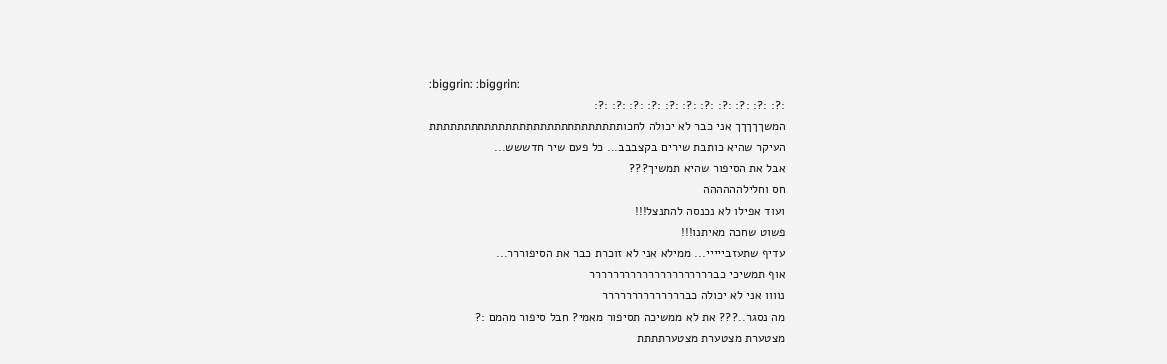:biggrin: :biggrin:
:?: :?: :?: :?: :?: :?: :?: :?: :?: :?: :?:
המשךךךךך אני כבר לא יכולה לחכותתתתתתתתתתתתתתתתתתתתתתתתתתתת
העיקר שהיא כותבת שירים בקצבבב... כל פעם שיר חדששש...
אבל את הסיפור שהיא תמשיך???
חס וחלילהההההה
ועוד אפילו לא נכנסה להתנצל!!!
פשוט שחכה מאיתנו!!!
עדיף שתעזבייייי... ממילא אני לא זוכרת כבר את הסיפוררר...
אוף תמשיכי כבררררררררררררררררררררר
נוווו אני לא יכולה כברררררררררררררר
מה נסגר..??? את לא ממשיכה תסיפור מאמי? חבל סיפור מהמם :?
מצטערת מצטערת מצטערתתתת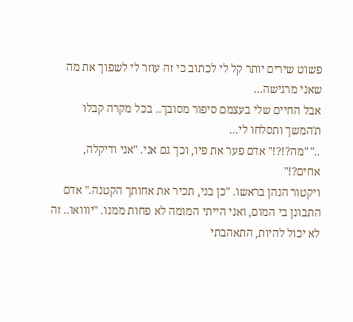פשוט שירים יותר קל לי לכתוב כי זה עוזר לי לשפוך את מה שאני מרגישה...
אבל החיים שלי בעצמם סיפור מסובך.. בכל מקרה קבלו ת'המשך ותסלחו לי...
.." "מה?!?!" אדם פער את פיו, וכך גם אני. "אני ודיקלה, אחים?!"
ויקטור הנהן בראשו. "כן בני, תכיר את אחותך הקטנה." אדם התבונן בי המום, ואני הייתי המומה לא פחות ממנו. "יווואו.. זה לא יכול להיות, התאהבתי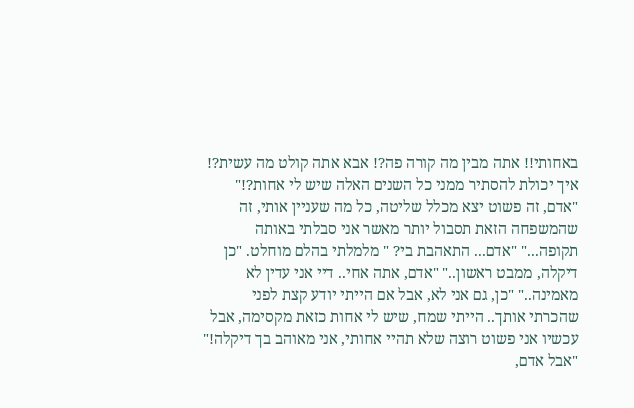באחותי!! אתה מבין מה קורה פה?! אבא אתה קולט מה עשית?! איך יכולת להסתיר ממני כל השנים האלה שיש לי אחות?!" "אדם, זה פשוט יצא מכלל שליטה, כל מה שעניין אותי, זה שהמשפחה הזאת תסבול יותר מאשר אני סבלתי באותה תקופה..." "אדם... התאהבת בי? " מלמלתי בהלם מוחלט. "כן דיקלה, ממבט ראשון.." "אדם, אתה אחי.. דיי אני עדין לא מאמינה.." "כן, גם אני לא, אבל אם הייתי יודע קצת לפני שהכרתי אותך.. הייתי שמח, שיש לי אחות כזאת מקסימה, אבל עכשיו אני פשוט רוצה שלא תהיי אחותי, אני מאוהב בך דיקלה!" "אבל אדם,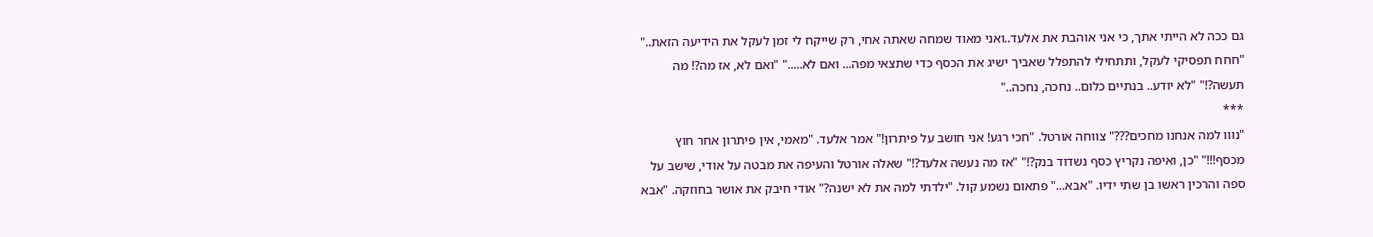גם ככה לא הייתי אתך, כי אני אוהבת את אלעד..ואני מאוד שמחה שאתה אחי, רק שייקח לי זמן לעקל את הידיעה הזאת.." "חחח תפסיקי לעקל, ותתחילי להתפלל שאביך ישיג את הכסף כדי שתצאי מפה... ואם לא....." "ואם לא, אז מה?! מה תעשה?!" "לא יודע.. בנתיים כלום.. נחכה, נחכה.."
***
"נווו למה אנחנו מחכים???" צווחה אורטל. "חכי רגע! אני חושב על פיתרון!" אמר אלעד. "מאמי, אין פיתרון אחר חוץ מכסף!!!" "כן, ואיפה נקריץ כסף נשדוד בנק?!" "אז מה נעשה אלעד?!" שאלה אורטל והעיפה את מבטה על אודי, שישב על ספה והרכין ראשו בן שתי ידיו. "אבא..." פתאום נשמע קול. "ילדתי למה את לא ישנה?" אודי חיבק את אושר בחוזקה. "אבא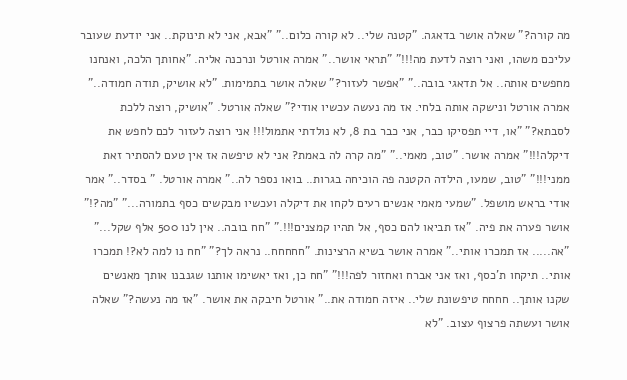מה קורה?" שאלה אושר בדאגה. "קטנה שלי.. לא קורה כלום.." "אבא, אני לא תינוקת.. אני יודעת שעובר עליכם משהו, ואני רוצה לדעת מה!!!" "תראי אושר.." אמרה אורטל ונרכנה אליה. "אחותך הלכה, ואנחנו מחפשים אותה.. אל תדאגי בובה.." "אפשר לעזור?" שאלה אושר בתמימות. "לא אושיק, תודה חמודה.." אמרה אורטל ונישקה אותה בלחי. אז מה נעשה עכשיו אודי?" שאלה אורטל. "אושיק, רוצה ללכת לסבתא?" "או, דיי תפסיקו כבר, אני כבר בת 8, לא נולדתי אתמול!!! אני רוצה לעזור לכם לחפש את דיקלה!!!" אמרה אושר. "טוב, מאמי.." "מה קרה לה באמת? אני לא טיפשה אז אין טעם להסתיר זאת ממני!!!" "טוב, שמעו, הילדה הקטנה פה הוכיחה בגרות.. בואו נספר לה.." אמרה אורטל. " בסדר.." אמר אודי בראש מושפל. "שמעי מאמי אנשים רעים לקחו את דיקלה ועכשיו מבקשים כסף בתמורה..." "מה?!" אושר פערה את פיה. "אז תביאו להם כסף, אל תהיו קמצנים!!!." "חח בובה.. אין לנו 500 אלף שקל..." "אה..... אז תמכרו אותי.." אמרה אושר בשיא הרצינות. "חחחחח.. נראה לך?" "חח נו למה לא?! תמכרו אותי.. תיקחו ת'כסף, ואז אני אברח ואחזור לפה!!!" "חח כן, ואז יאשימו אותנו שגנבנו אותך מאנשים שקנו אותך.. חחחח טיפשונת שלי.. איזה חמודה את.." אורטל חיבקה את אושר. "אז מה נעשה?" שאלה אושר ועשתה פרצוף עצוב. "לא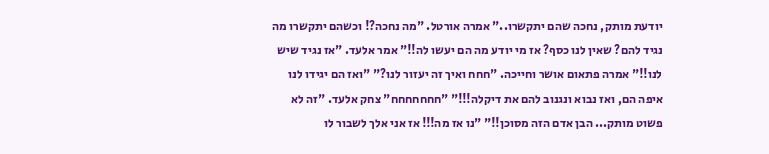יודעת מותק, נחכה שהם יתקשרו.." אמרה אורטל. "מה נחכה?! וכשהם יתקשרו מה נגיד להם? שאין לנו כסף? אז מי יודע מה הם יעשו לה!!" אמר אלעד. "אז נגיד שיש לנו!!" אמרה פתאום אושר וחייכה. "חחח ואיך זה יעזור לנו?" "ואז הם יגידו לנו איפה הם, ואז נבוא ונגנוב להם את דיקלה!!!" "חחחחחחח" צחק אלעד. "זה לא פשוט מותק... הבן אדם הזה מסוכן!!" "נו אז מה!!! אז אני אלך לשבור לו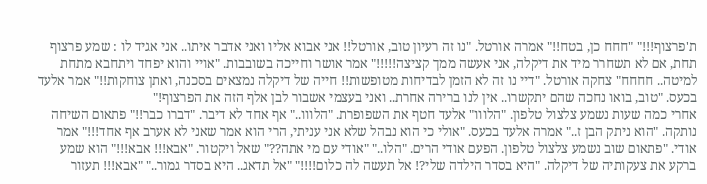ת'פרצוף!!!" "חחח כן, בטח!!" אמרה אורטל. "נו זה רעיון טוב, אורטל!! אני אבוא אליו ואני אדבר איתו.. אני אגיד לו : שמע פרצוף תחת, אם לא תשחרר מיד את דיקלה, אני אעשה ממך קציצה!!!!!" אמר אושר וחייכה בשובבות. "אויי והוא יפחד ויתחבא מתחת למיטה.. חחחח" צחקה אורטל. "דיי נו זה לא הזמן לבדיחות מטופשות!! חייה של דיקלה נמצאים בסכנה, ואתן צוחקות!!" אמר אלעד בכעס. "טוב, בואו נחכה שהם יתקשרו.. אין לנו ברירה אחרת.. ואני בעצמי אשבור לבן אלף הזה את הפרצוף!"
אחרי כמה שעות נשמע צלצול טלפון. "הלווו" אלעד חטף את השפופרת. "הלווו.." אף אחד לא דיבר. "דברו כבר!!" פתאום השיחה נותקה. "הוא ניתק הבן ז.." אמרה אלעד בכעס. "אולי כי הוא נבהל שלא אני עניתי, הרי הוא אמר שאני לא אערב אף אחד!!!" אמר אודי. "פתאום שוב נשמע צלצול טלפון. הפעם אודי הרים. "הלו.." "אודי עם מי אתה??" שאל ויקטור. "אבא!!! אבא!!!" הוא שמע ברקע את צעקותיה של דיקלה. "היא בסדר הילדה שלי?! אל תעשה לה כלום!!!!" "אל תדאג.. היא בסדר גמור.." "אבא!!! תעזור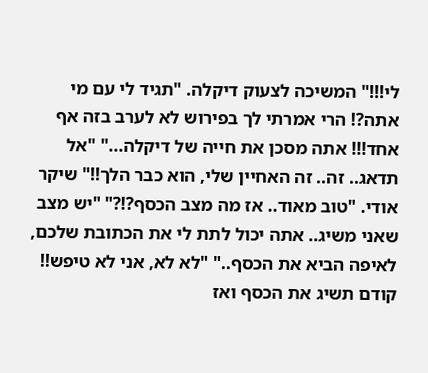לי!!!" המשיכה לצעוק דיקלה. "תגיד לי עם מי אתה?! הרי אמרתי לך בפירוש לא לערב בזה אף אחד!!! אתה מסכן את חייה של דיקלה..." "אל תדאג.. זה.. זה האחיין שלי, הוא כבר הלך!!" שיקר אודי. "טוב מאוד.. אז מה מצב הכסף?!?" "יש מצב שאני משיג.. אתה יכול לתת לי את הכתובת שלכם, לאיפה הביא את הכסף.." "לא לא, אני לא טיפש!! קודם תשיג את הכסף ואז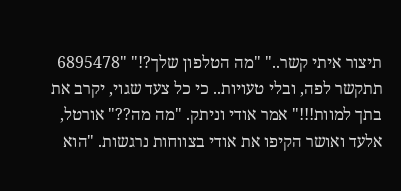תיצור איתי קשר.." "מה הטלפון שלך?!" "6895478 תתקשר לפה, ובלי טעויות.. כי כל צעד שגוי, יקרב את בתך למוות!!!" אמר אודי וניתק. "מה מה??" אורטל, אלעד ואושר הקיפו את אודי בצווחות נרגשות. "הוא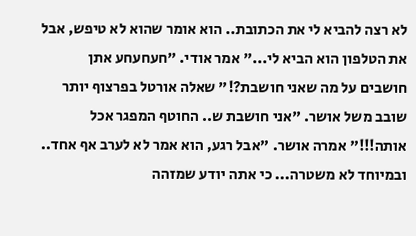לא רצה להביא לי את הכתובת.. הוא אומר שהוא לא טיפש, אבל את הטלפון הוא הביא לי..." אמר אודי. "חעחעחע אתן חושבים על מה שאני חושבת?!" שאלה אורטל בפרצוף יותר שובב משל אושר. "אני חושבת ש.. החוטף המפגר אכל אותה!!!" אמרה אושר. "אבל רגע, הוא אמר לא לערב אף אחד.. ובמיוחד לא משטרה... כי אתה יודע שמזהה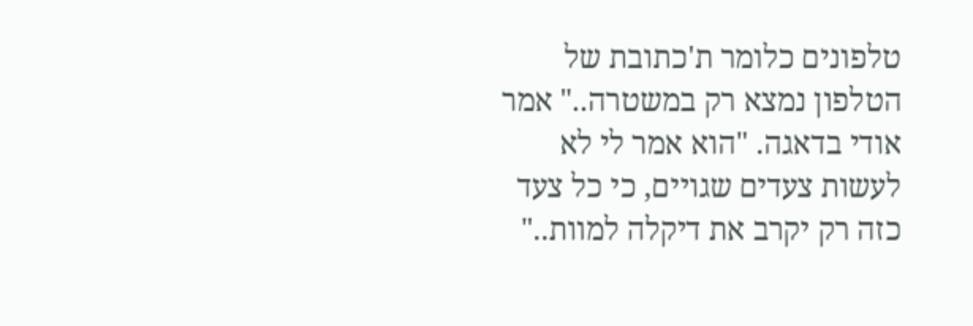טלפונים כלומר ת'כתובת של הטלפון נמצא רק במשטרה.." אמר אודי בדאגה. "הוא אמר לי לא לעשות צעדים שגויים, כי כל צעד כזה רק יקרב את דיקלה למוות.."